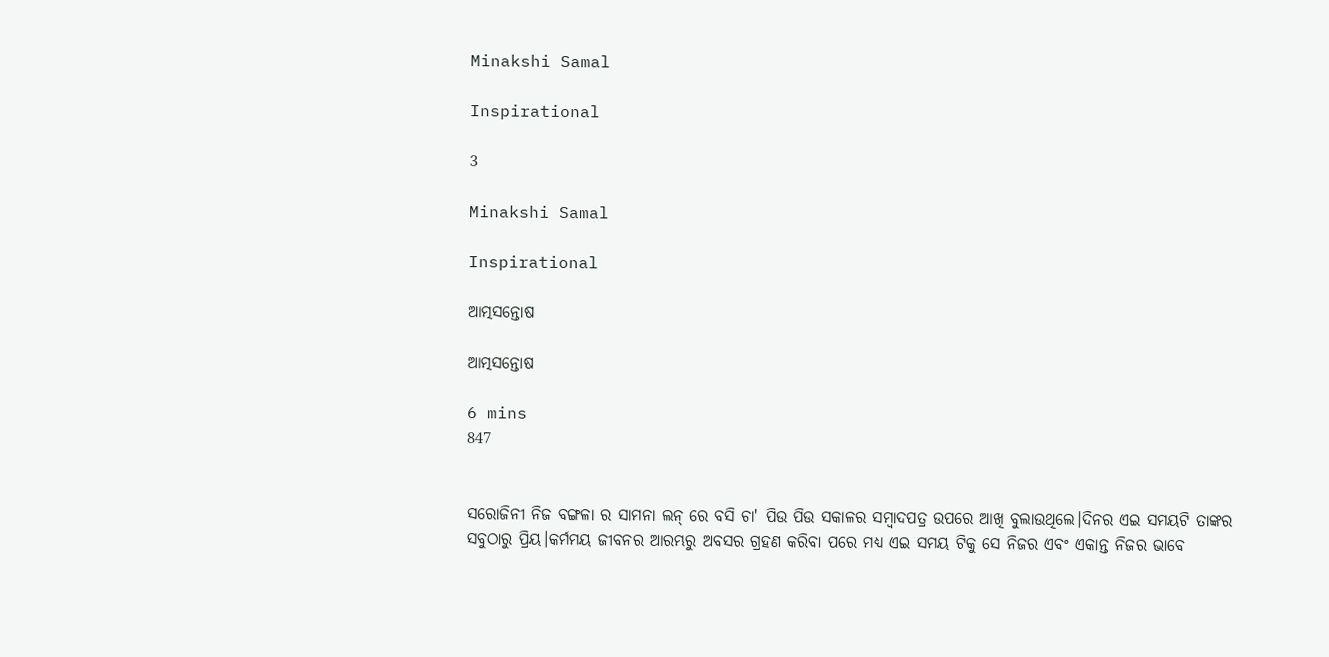Minakshi Samal

Inspirational

3

Minakshi Samal

Inspirational

ଆତ୍ମସନ୍ତୋଷ

ଆତ୍ମସନ୍ତୋଷ

6 mins
847


ସରୋଜିନୀ ନିଜ ବଙ୍ଗଳା ର ସାମନା ଲନ୍ ରେ ବସି ଚା' ପିଉ ପିଉ ସକାଳର ସମ୍ବାଦପତ୍ର ଉପରେ ଆଖି ବୁଲାଉଥିଲେ।ଦିନର ଏଇ ସମୟଟି ତାଙ୍କର ସବୁଠାରୁ ପ୍ରିୟ।କର୍ମମୟ ଜୀବନର ଆରମ୍ଭରୁ ଅବସର ଗ୍ରହଣ କରିବା ପରେ ମଧ୍ୟ ଏଇ ସମୟ ଟିକୁ ସେ ନିଜର ଏବଂ ଏକାନ୍ତ ନିଜର ଭାବେ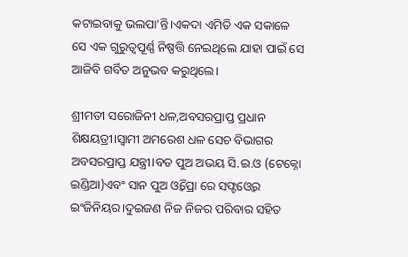କଟାଇବାକୁ ଭଲପା'ନ୍ତି।ଏକଦା ଏମିତି ଏକ ସକାଳେ ସେ ଏକ ଗୁରୁତ୍ୱପୂର୍ଣ୍ଣ ନିଷ୍ପତ୍ତି ନେଇଥିଲେ ଯାହା ପାଇଁ ସେ ଆଜିବି ଗର୍ବିତ ଅନୁଭବ କରୁଥିଲେ।

ଶ୍ରୀମତୀ ସରୋଜିନୀ ଧଳ,ଅବସରପ୍ରାପ୍ତ ପ୍ରଧାନ ଶିକ୍ଷୟତ୍ରୀ।ସ୍ବାମୀ ଅମରେଶ ଧଳ ସେଚ ବିଭାଗର ଅବସରପ୍ରାପ୍ତ ଯନ୍ତ୍ରୀ।ବଡ ପୁଅ ଅଭୟ ସି.ଇ.ଓ (ଟେକ୍ନୋ ଇଣ୍ଡିଆ)ଏବଂ ସାନ ପୁଅ ଓ୍ବିପ୍ରୋ ରେ ସଫ୍ଟଓ୍ବେର ଇଂଜିନିୟର।ଦୁଇଜଣ ନିଜ ନିଜର ପରିବାର ସହିତ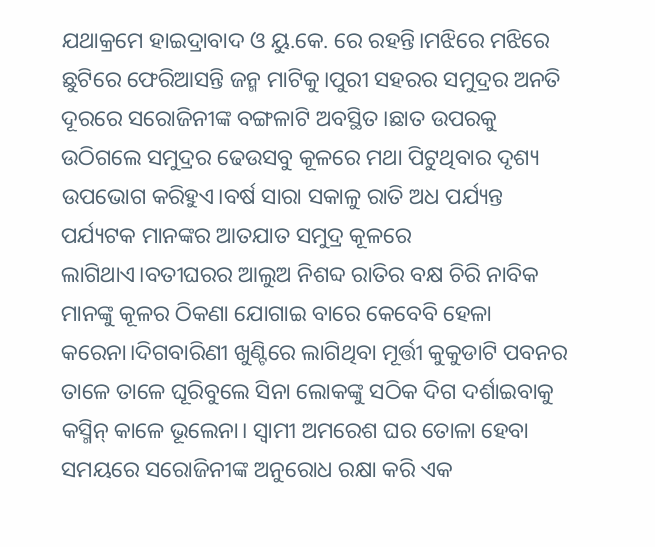ଯଥାକ୍ରମେ ହାଇଦ୍ରାବାଦ ଓ ୟୁ.କେ. ରେ ରହନ୍ତି।ମଝିରେ ମଝିରେ ଛୁଟିରେ ଫେରିଆସନ୍ତି ଜନ୍ମ ମାଟିକୁ।ପୁରୀ ସହରର ସମୁଦ୍ରର ଅନତି ଦୂରରେ ସରୋଜିନୀଙ୍କ ବଙ୍ଗଳାଟି ଅବସ୍ଥିତ।ଛାତ ଉପରକୁ ଉଠିଗଲେ ସମୁଦ୍ରର ଢେଉସବୁ କୂଳରେ ମଥା ପିଟୁଥିବାର ଦୃଶ୍ୟ ଉପଭୋଗ କରିହୁଏ।ବର୍ଷ ସାରା ସକାଳୁ ରାତି ଅଧ ପର୍ଯ୍ୟନ୍ତ ପର୍ଯ୍ୟଟକ ମାନଙ୍କର ଆତଯାତ ସମୁଦ୍ର କୂଳରେ ଲାଗିଥାଏ।ବତୀଘରର ଆଲୁଅ ନିଶବ୍ଦ ରାତିର ବକ୍ଷ ଚିରି ନାବିକ ମାନଙ୍କୁ କୂଳର ଠିକଣା ଯୋଗାଇ ବାରେ କେବେବି ହେଳା କରେନା।ଦିଗବାରିଣୀ ଖୁଣ୍ଟିରେ ଲାଗିଥିବା ମୂର୍ତ୍ତୀ କୁକୁଡାଟି ପବନର ତାଳେ ତାଳେ ଘୂରିବୁଲେ ସିନା ଲୋକଙ୍କୁ ସଠିକ ଦିଗ ଦର୍ଶାଇବାକୁ କସ୍ମିନ୍ କାଳେ ଭୂଲେନା। ସ୍ବାମୀ ଅମରେଶ ଘର ତୋଳା ହେବା ସମୟରେ ସରୋଜିନୀଙ୍କ ଅନୁରୋଧ ରକ୍ଷା କରି ଏକ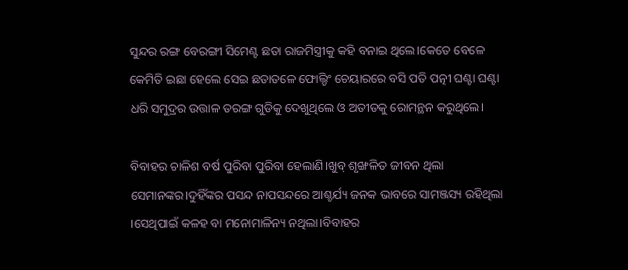ସୁନ୍ଦର ରଙ୍ଗ ବେରଙ୍ଗୀ ସିମେଣ୍ଟ ଛତା ରାଜମିସ୍ତ୍ରୀକୁ କହି ବନାଇ ଥିଲେ।କେତେ ବେଳେ କେମିତି ଇଛା ହେଲେ ସେଇ ଛତାତଳେ ଫୋଲ୍ଡିଂ ଚେୟାରରେ ବସି ପତି ପତ୍ନୀ ଘଣ୍ଟା ଘଣ୍ଟା ଧରି ସମୁଦ୍ରର ଉତ୍ତାଳ ତରଙ୍ଗ ଗୁଡିକୁ ଦେଖୁଥିଲେ ଓ ଅତୀତକୁ ରୋମନ୍ଥନ କରୁଥିଲେ।

ବିବାହର ଚାଳିଶ ବର୍ଷ ପୁରିବା ପୁରିବା ହେଲାଣି।ଖୁବ୍ ଶୃଙ୍ଖଳିତ ଜୀବନ ଥିଲା ସେମାନଙ୍କର।ଦୁହିଁଙ୍କର ପସନ୍ଦ ନାପସନ୍ଦରେ ଆଶ୍ଚର୍ଯ୍ୟ ଜନକ ଭାବରେ ସାମଞ୍ଜସ୍ୟ ରହିଥିଲା ।ସେଥିପାଇଁ କଳହ ବା ମନୋମାଳିନ୍ୟ ନଥିଲା।ବିବାହର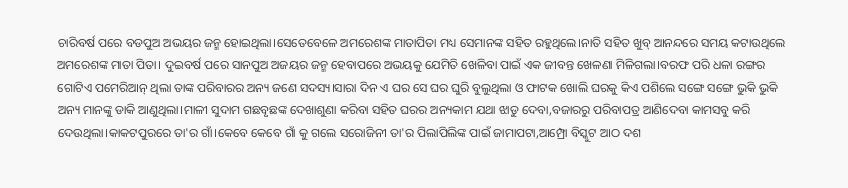ଚାରିବର୍ଷ ପରେ ବଡପୁଅ ଅଭୟର ଜନ୍ମ ହୋଇଥିଲା।ସେତେବେଳେ ଅମରେଶଙ୍କ ମାତାପିତା ମଧ୍ୟ ସେମାନଙ୍କ ସହିତ ରହୁଥିଲେ।ନାତି ସହିତ ଖୁବ୍ ଆନନ୍ଦରେ ସମୟ କଟାଉଥିଲେ ଅମରେଶଙ୍କ ମାତା ପିତା। ଦୁଇବର୍ଷ ପରେ ସାନପୁଅ ଅଜୟର ଜନ୍ମ ହେବାପରେ ଅଭୟକୁ ଯେମିତି ଖେଳିବା ପାଇଁ ଏକ ଜୀବନ୍ତ ଖେଳଣା ମିଳିଗଲା।ବରଫ ପରି ଧଳା ରଙ୍ଗର ଗୋଟିଏ ପମେରିଆନ୍ ଥିଲା ତାଙ୍କ ପରିବାରର ଅନ୍ୟ ଜଣେ ସଦସ୍ୟ।ସାରା ଦିନ ଏ ଘର ସେ ଘର ଘୁରି ବୁଲୁଥିଲା ଓ ଫାଟକ ଖୋଲି ଘରକୁ କିଏ ପଶିଲେ ସଙ୍ଗେ ସଙ୍ଗେ ଭୁକି ଭୁକି ଅନ୍ୟ ମାନଙ୍କୁ ଡାକି ଆଣୁଥିଲା।ମାଳୀ ସୁଦାମ ଗଛବୃଛଙ୍କ ଦେଖାଶୁଣା କରିବା ସହିତ ଘରର ଅନ୍ୟକାମ ଯଥା ଝାଡୁ ଦେବା,ବଜାରରୁ ପରିବାପତ୍ର ଆଣିଦେବା କାମସବୁ କରି ଦେଉଥିଲା।କାକଟପୁରରେ ତା'ର ଗାଁ।କେବେ କେବେ ଗାଁ କୁ ଗଲେ ସରୋଜିନୀ ତା'ର ପିଲାପିଲିଙ୍କ ପାଇଁ ଜାମାପଟା,ଆମ୍ପ୍ରୋ ବିସ୍କୁଟ ଆଠ ଦଶ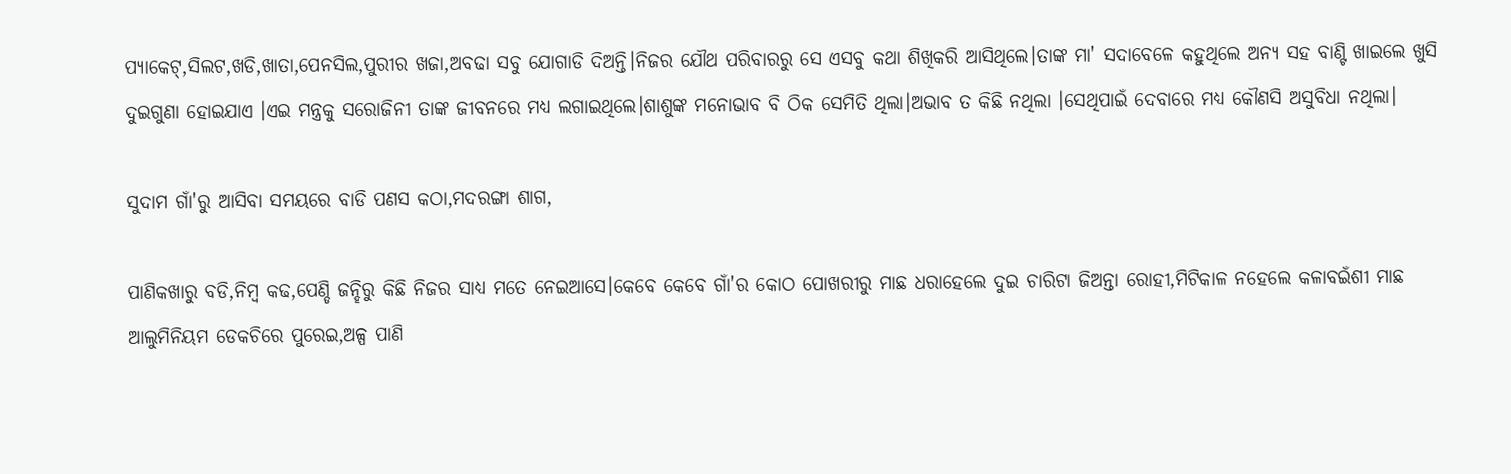ପ୍ୟାକେଟ୍,ସିଲଟ,ଖଡି,ଖାତା,ପେନସିଲ,ପୁରୀର ଖଜା,ଅବଢା ସବୁ ଯୋଗାଡି ଦିଅନ୍ତି।ନିଜର ଯୌଥ ପରିବାରରୁ ସେ ଏସବୁ କଥା ଶିଖିକରି ଆସିଥିଲେ।ତାଙ୍କ ମା' ସଦାବେଳେ କହୁଥିଲେ ଅନ୍ୟ ସହ ବାଣ୍ଟି ଖାଇଲେ ଖୁସି ଦୁଇଗୁଣା ହୋଇଯାଏ ।ଏଇ ମନ୍ତ୍ରକୁ ସରୋଜିନୀ ତାଙ୍କ ଜୀବନରେ ମଧ୍ୟ ଲଗାଇଥିଲେ।ଶାଶୁଙ୍କ ମନୋଭାବ ବି ଠିକ ସେମିତି ଥିଲା।ଅଭାବ ତ କିଛି ନଥିଲା ।ସେଥିପାଇଁ ଦେବାରେ ମଧ୍ୟ କୌଣସି ଅସୁବିଧା ନଥିଲା।

ସୁଦାମ ଗାଁ'ରୁ ଆସିବା ସମୟରେ ବାଡି ପଣସ କଠା,ମଦରଙ୍ଗା ଶାଗ,

ପାଣିକଖାରୁ ବଡି,ନିମ୍ବ କଢ,ପେଣ୍ଡି ଜନ୍ହିରୁ କିଛି ନିଜର ସାଧ୍ୟ ମତେ ନେଇଆସେ।କେବେ କେବେ ଗାଁ'ର କୋଠ ପୋଖରୀରୁ ମାଛ ଧରାହେଲେ ଦୁଇ ଚାରିଟା ଜିଅନ୍ତା ରୋହୀ,ମିଟିକାଳ ନହେଲେ କଳାବଇଁଶୀ ମାଛ ଆଲୁମିନିୟମ ଡେକଚିରେ ପୁରେଇ,ଅଳ୍ପ ପାଣି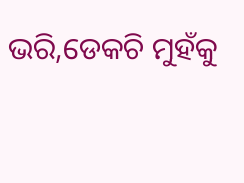ଭରି,ଡେକଚି ମୁହଁକୁ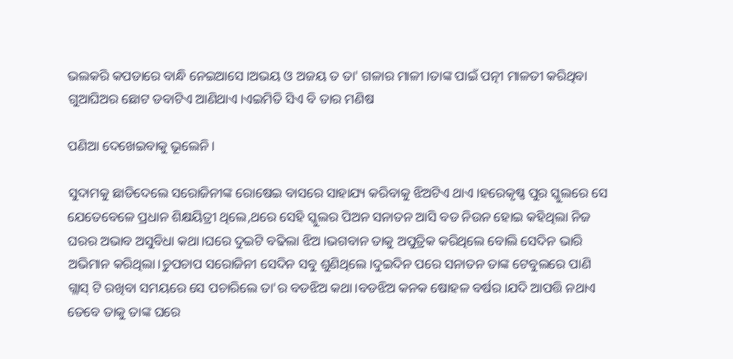ଭଲକରି କପଡାରେ ବାନ୍ଧି ନେଇଆସେ।ଅଭୟ ଓ ଅଜୟ ତ ତା' ଗଳାର ମାଳୀ।ତାଙ୍କ ପାଇଁ ପତ୍ନୀ ମାଳତୀ କରିଥିବା ଗୁଆଘିଅର ଛୋଟ ଡବାଟିଏ ଆଣିଥାଏ।ଏଇମିତି ସିଏ ବି ତାର ମଣିଷ

ପଣିଆ ଦେଖେଇବାକୁ ଭୂଲେନି।

ସୁଦାମକୁ ଛାଡିଦେଲେ ସରୋଜିନୀଙ୍କ ରୋଷେଇ ବାସରେ ସାହାଯ୍ୟ କରିବାକୁ ଝିଅଟିଏ ଥାଏ।ହରେକୃଷ୍ଣ ପୁର ସ୍କୁଲରେ ସେ ଯେତେବେଳେ ପ୍ରଧାନ ଶିକ୍ଷୟିତ୍ରୀ ଥିଲେ,ଥରେ ସେହି ସ୍କୁଲର ପିଅନ ସନାତନ ଆସି ବଡ ନିଉନ ହୋଇ କହିଥିଲା ନିଜ ଘରର ଅଭାବ ଅସୁବିଧା କଥା।ଘରେ ଦୁଇଟି ବଢିଲା ଝିଅ।ଭଗବାନ ତାକୁ ଅପୁତ୍ରିକ କରିଥିଲେ ବୋଲି ସେଦିନ ଭାରି ଅଭିମାନ କରିଥିଲା।ଚୁପଚାପ ସରୋଜିନୀ ସେଦିନ ସବୁ ଶୁଣିଥିଲେ।ଦୁଇଦିନ ପରେ ସନାତନ ତାଙ୍କ ଟେବୁଲରେ ପାଣି ଗ୍ଲାସ୍ ଟି ରଖିବା ସମୟରେ ସେ ପଚାରିଲେ ତା'ର ବଡଝିଅ କଥା।ବଡଝିଅ କନକ ଷୋହଳ ବର୍ଷର।ଯଦି ଆପତ୍ତି ନଥାଏ ତେବେ ତାକୁ ତାଙ୍କ ଘରେ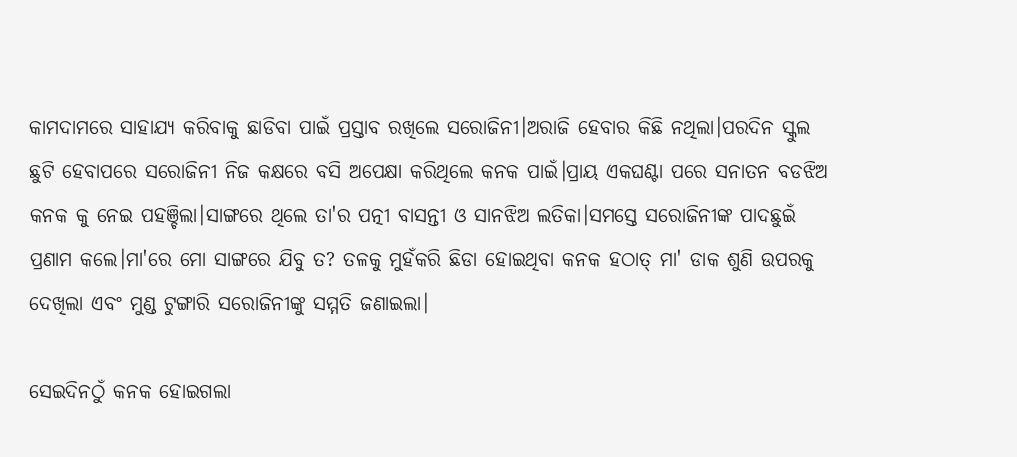କାମଦାମରେ ସାହାଯ୍ୟ କରିବାକୁ ଛାଡିବା ପାଇଁ ପ୍ରସ୍ତାବ ରଖିଲେ ସରୋଜିନୀ।ଅରାଜି ହେବାର କିଛି ନଥିଲା।ପରଦିନ ସ୍କୁଲ ଛୁଟି ହେବାପରେ ସରୋଜିନୀ ନିଜ କକ୍ଷରେ ବସି ଅପେକ୍ଷା କରିଥିଲେ କନକ ପାଇଁ।ପ୍ରାୟ ଏକଘଣ୍ଟା ପରେ ସନାତନ ବଡଝିଅ କନକ କୁ ନେଇ ପହଞ୍ଚିଲା।ସାଙ୍ଗରେ ଥିଲେ ତା'ର ପତ୍ନୀ ବାସନ୍ତୀ ଓ ସାନଝିଅ ଲତିକା।ସମସ୍ତେ ସରୋଜିନୀଙ୍କ ପାଦଛୁଇଁ ପ୍ରଣାମ କଲେ।ମା'ରେ ମୋ ସାଙ୍ଗରେ ଯିବୁ ତ? ତଳକୁ ମୁହଁକରି ଛିଡା ହୋଇଥିବା କନକ ହଠାତ୍ ମା' ଡାକ ଶୁଣି ଉପରକୁ ଦେଖିଲା ଏବଂ ମୁଣ୍ଡ ଟୁଙ୍ଗାରି ସରୋଜିନୀଙ୍କୁ ସମ୍ମତି ଜଣାଇଲା।

ସେଇଦିନଠୁଁ କନକ ହୋଇଗଲା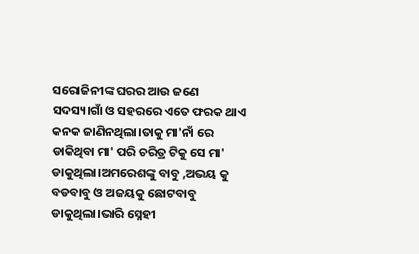ସରୋଜିନୀଙ୍କ ଘରର ଆଉ ଜଣେ ସଦସ୍ୟ।ଗାଁ ଓ ସହରରେ ଏତେ ଫରକ ଥାଏ କନକ ଜାଣିନଥିଲା।ତାକୁ ମା'ନାଁ ରେ ଡାକିଥିବା ମା' ପରି ଚରିତ୍ର ଟିକୁ ସେ ମା' ଡାକୁଥିଲା।ଅମରେଶଙ୍କୁ ବାବୁ ,ଅଭୟ କୁ ବଡବାବୁ ଓ ଅଜୟକୁ ଛୋଟବାବୁ ଡାକୁଥିଲା।ଭାରି ସ୍ନେହୀ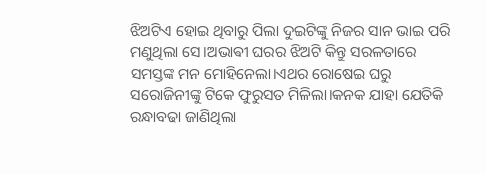ଝିଅଟିଏ ହୋଇ ଥିବାରୁ ପିଲା ଦୁଇଟିଙ୍କୁ ନିଜର ସାନ ଭାଇ ପରି ମଣୁଥିଲା ସେ।ଅଭାଵୀ ଘରର ଝିଅଟି କିନ୍ତୁ ସରଳତାରେ ସମସ୍ତଙ୍କ ମନ ମୋହିନେଲା।ଏଥର ରୋଷେଇ ଘରୁ ସରୋଜିନୀଙ୍କୁ ଟିକେ ଫୁରୁସତ ମିଳିଲା।କନକ ଯାହା ଯେତିକି ରନ୍ଧାବଢା ଜାଣିଥିଲା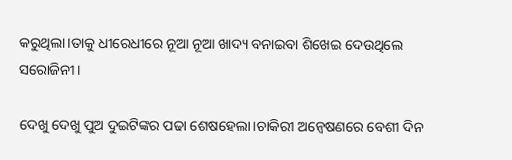କରୁଥିଲା।ତାକୁ ଧୀରେଧୀରେ ନୂଆ ନୂଆ ଖାଦ୍ୟ ବନାଇବା ଶିଖେଇ ଦେଉଥିଲେ ସରୋଜିନୀ।

ଦେଖୁ ଦେଖୁ ପୁଅ ଦୁଇଟିଙ୍କର ପଢା ଶେଷହେଲା।ଚାକିରୀ ଅନ୍ବେଷଣରେ ବେଶୀ ଦିନ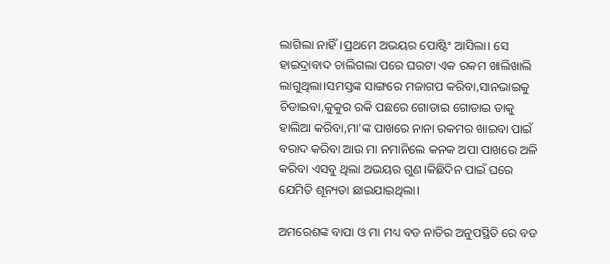ଲାଗିଲା ନାହିଁ।ପ୍ରଥମେ ଅଭୟର ପୋଷ୍ଟିଂ ଆସିଲା। ସେ ହାଇଦ୍ରାବାଦ ଚାଲିଗଲା ପରେ ଘରଟା ଏକ ରକମ ଖାଲିଖାଲି ଲାଗୁଥିଲା।ସମସ୍ତଙ୍କ ସାଙ୍ଗରେ ମଜାଗପ କରିବା,ସାନଭାଇକୁ ଚିଡାଇବା,କୁକୁର ରକି ପଛରେ ଗୋଡାଇ ଗୋଡାଇ ତାକୁ ହାଲିଆ କରିବା,ମା'ଙ୍କ ପାଖରେ ନାନା ରକମର ଖାଇବା ପାଇଁ ବରାଦ କରିବା ଆଉ ମା ନମାନିଲେ କନକ ଅପା ପାଖରେ ଅଳି କରିବା ଏସବୁ ଥିଲା ଅଭୟର ଗୁଣ।କିଛିଦିନ ପାଇଁ ଘରେ ଯେମିତି ଶୂନ୍ୟତା ଛାଇଯାଇଥିଲା।

ଅମରେଶଙ୍କ ବାପା ଓ ମା ମଧ୍ୟ ବଡ ନାତିର ଅନୁପସ୍ଥିତି ରେ ବଡ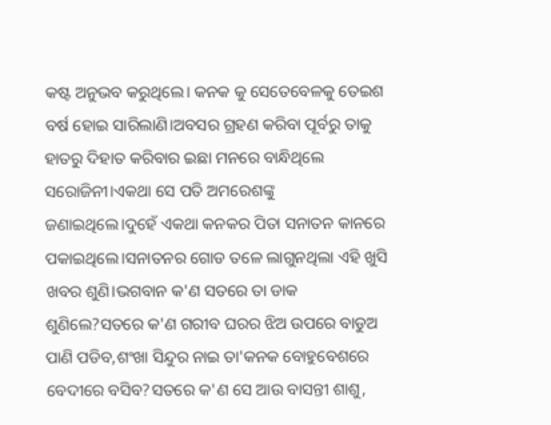କଷ୍ଟ ଅନୁଭବ କରୁଥିଲେ। କନକ କୁ ସେତେବେଳକୁ ତେଇଶ ବର୍ଷ ହୋଇ ସାରିଲାଣି।ଅବସର ଗ୍ରହଣ କରିବା ପୂର୍ବରୁ ତାକୁ ହାତରୁ ଦିହାତ କରିବାର ଇଛା ମନରେ ବାନ୍ଧିଥିଲେ ସରୋଜିନୀ।ଏକଥା ସେ ପତି ଅମରେଶଙ୍କୁ ଜଣାଇଥିଲେ।ଦୁହେଁ ଏକଥା କନକର ପିତା ସନାତନ କାନରେ ପକାଇଥିଲେ।ସନାତନର ଗୋଡ ତଳେ ଲାଗୁନଥିଲା ଏହି ଖୁସି ଖବର ଶୁଣି।ଭଗବାନ କ'ଣ ସତରେ ତା ଡାକ ଶୁଣିଲେ?ସତରେ କ'ଣ ଗରୀବ ଘରର ଝିଅ ଉପରେ ବାଡୁଅ ପାଣି ପଡିବ,ଶଂଖା ସିନ୍ଦୁର ନାଇ ତା'କନକ ବୋହୁବେଶରେ ବେଦୀରେ ବସିବ?ସତରେ କ'ଣ ସେ ଆଉ ବାସନ୍ତୀ ଶାଶୁ,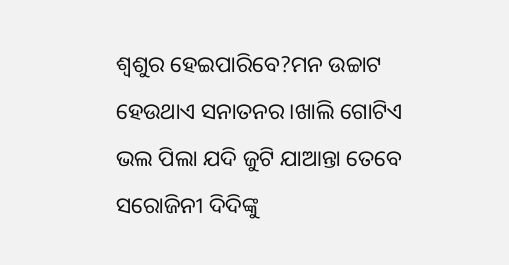ଶ୍ବଶୁର ହେଇପାରିବେ?ମନ ଉଚ୍ଚାଟ ହେଉଥାଏ ସନାତନର।ଖାଲି ଗୋଟିଏ ଭଲ ପିଲା ଯଦି ଜୁଟି ଯାଆନ୍ତା ତେବେ ସରୋଜିନୀ ଦିଦିଙ୍କୁ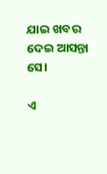ଯାଇ ଖବର ଦେଇ ଆସନ୍ତା ସେ।

ଏ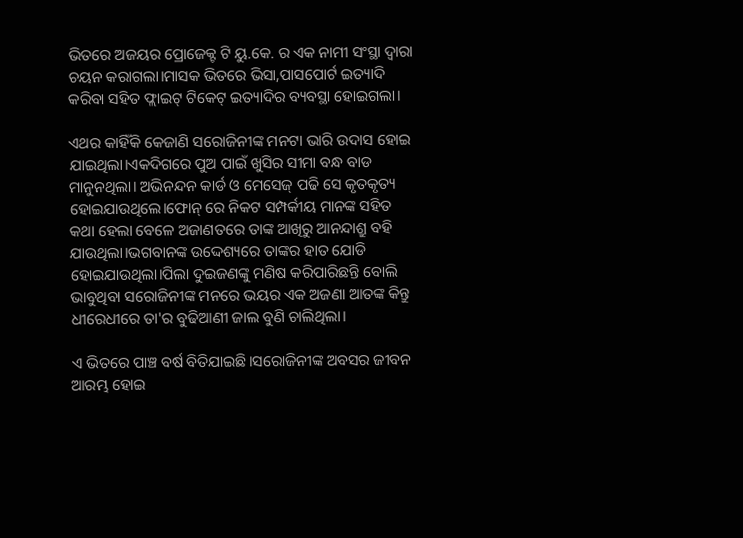ଭିତରେ ଅଜୟର ପ୍ରୋଜେକ୍ଟ ଟି ୟୁ.କେ. ର ଏକ ନାମୀ ସଂସ୍ଥା ଦ୍ବାରା ଚୟନ କରାଗଲା।ମାସକ ଭିତରେ ଭିସା,ପାସପୋର୍ଟ ଇତ୍ୟାଦି କରିବା ସହିତ ଫ୍ଲାଇଟ୍ ଟିକେଟ୍ ଇତ୍ୟାଦିର ବ୍ୟବସ୍ଥା ହୋଇଗଲା।

ଏଥର କାହିଁକି କେଜାଣି ସରୋଜିନୀଙ୍କ ମନଟା ଭାରି ଉଦାସ ହୋଇ ଯାଇଥିଲା।ଏକଦିଗରେ ପୁଅ ପାଇଁ ଖୁସିର ସୀମା ବନ୍ଧ ବାଡ ମାନୁନଥିଲା। ଅଭିନନ୍ଦନ କାର୍ଡ ଓ ମେସେଜ୍ ପଢି ସେ କୃତକୃତ୍ୟ ହୋଇଯାଉଥିଲେ।ଫୋନ୍ ରେ ନିକଟ ସମ୍ପର୍କୀୟ ମାନଙ୍କ ସହିତ କଥା ହେଲା ବେଳେ ଅଜାଣତରେ ତାଙ୍କ ଆଖିରୁ ଆନନ୍ଦାଶ୍ରୁ ବହି ଯାଉଥିଲା।ଭଗବାନଙ୍କ ଉଦ୍ଦେଶ୍ୟରେ ତାଙ୍କର ହାତ ଯୋଡି ହୋଇଯାଉଥିଲା।ପିଲା ଦୁଇଜଣଙ୍କୁ ମଣିଷ କରିପାରିଛନ୍ତି ବୋଲି ଭାବୁଥିବା ସରୋଜିନୀଙ୍କ ମନରେ ଭୟର ଏକ ଅଜଣା ଆତଙ୍କ କିନ୍ତୁ ଧୀରେଧୀରେ ତା'ର ବୁଢିଆଣୀ ଜାଲ ବୁଣି ଚାଲିଥିଲା।

ଏ ଭିତରେ ପାଞ୍ଚ ବର୍ଷ ବିତିଯାଇଛି।ସରୋଜିନୀଙ୍କ ଅବସର ଜୀବନ ଆରମ୍ଭ ହୋଇ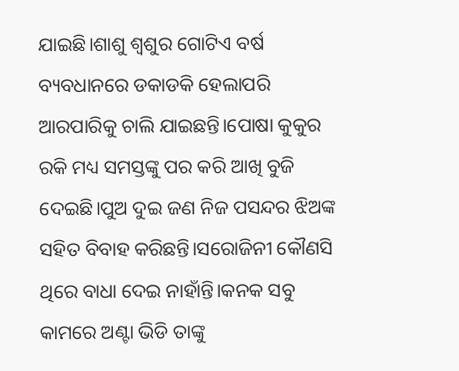ଯାଇଛି।ଶାଶୁ ଶ୍ବଶୁର ଗୋଟିଏ ବର୍ଷ ବ୍ୟବଧାନରେ ଡକାଡକି ହେଲାପରି ଆରପାରିକୁ ଚାଲି ଯାଇଛନ୍ତି।ପୋଷା କୁକୁର ରକି ମଧ୍ୟ ସମସ୍ତଙ୍କୁ ପର କରି ଆଖି ବୁଜି ଦେଇଛି।ପୁଅ ଦୁଇ ଜଣ ନିଜ ପସନ୍ଦର ଝିଅଙ୍କ ସହିତ ବିବାହ କରିଛନ୍ତି।ସରୋଜିନୀ କୌଣସି ଥିରେ ବାଧା ଦେଇ ନାହାଁନ୍ତି।କନକ ସବୁ କାମରେ ଅଣ୍ଟା ଭିଡି ତାଙ୍କୁ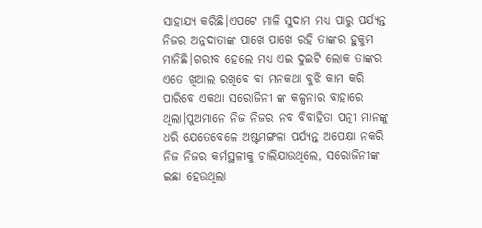ସାହାଯ୍ୟ କରିଛି।ଏପଟେ ମାଳି ସୁଦାମ ମଧ୍ୟ ପାରୁ ପର୍ଯ୍ୟନ୍ତ ନିଜର ଅନ୍ନଦାତାଙ୍କ ପାଖେ ପାଖେ ରହି ତାଙ୍କର ହୁକୁମ ମାନିଛି।ଗରୀବ ହେଲେ ମଧ୍ୟ ଏଇ ଦୁଇଟି ଲୋକ ତାଙ୍କର ଏତେ ଖିଆଲ ରଖିବେ ବା ମନକଥା ବୁଝି କାମ କରି ପାରିବେ ଏକଥା ସରୋଜିନୀ ଙ୍କ କଳ୍ପନାର ବାହାରେ ଥିଲା।ପୁଅମାନେ ନିଜ ନିଜର ନବ ବିବାହିତା ପତ୍ନୀ ମାନଙ୍କୁ ଧରି ଯେତେବେଳେ ଅଷ୍ଟମଙ୍ଗଳା ପର୍ଯ୍ୟନ୍ତ ଅପେକ୍ଷା ନକରି ନିଜ ନିଜର କର୍ମସ୍ଥଳୀକୁ ଚାଲିଯାଉଥିଲେ, ସରୋଜିନୀଙ୍କ ଇଛା ହେଉଥିଲା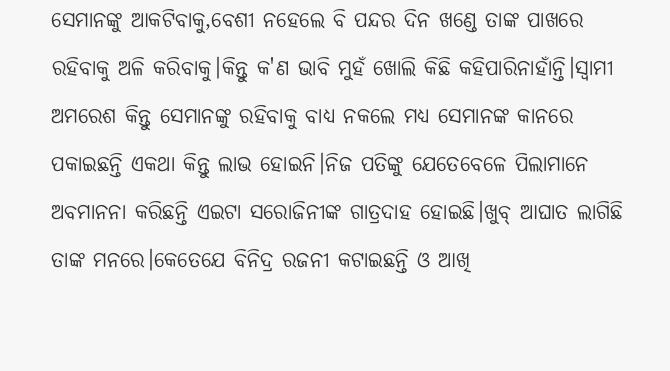ସେମାନଙ୍କୁ ଆକଟିବାକୁ,ବେଶୀ ନହେଲେ ବି ପନ୍ଦର ଦିନ ଖଣ୍ଡେ ତାଙ୍କ ପାଖରେ ରହିବାକୁ ଅଳି କରିବାକୁ।କିନ୍ତୁ କ'ଣ ଭାବି ମୁହଁ ଖୋଲି କିଛି କହିପାରିନାହାଁନ୍ତି।ସ୍ବାମୀ ଅମରେଶ କିନ୍ତୁ ସେମାନଙ୍କୁ ରହିବାକୁ ବାଧ୍ୟ ନକଲେ ମଧ୍ୟ ସେମାନଙ୍କ କାନରେ ପକାଇଛନ୍ତି ଏକଥା କିନ୍ତୁ ଲାଭ ହୋଇନି।ନିଜ ପତିଙ୍କୁ ଯେତେବେଳେ ପିଲାମାନେ ଅବମାନନା କରିଛନ୍ତି ଏଇଟା ସରୋଜିନୀଙ୍କ ଗାତ୍ରଦାହ ହୋଇଛି।ଖୁବ୍ ଆଘାତ ଲାଗିଛି ତାଙ୍କ ମନରେ।କେତେଯେ ବିନିଦ୍ର ରଜନୀ କଟାଇଛନ୍ତି ଓ ଆଖି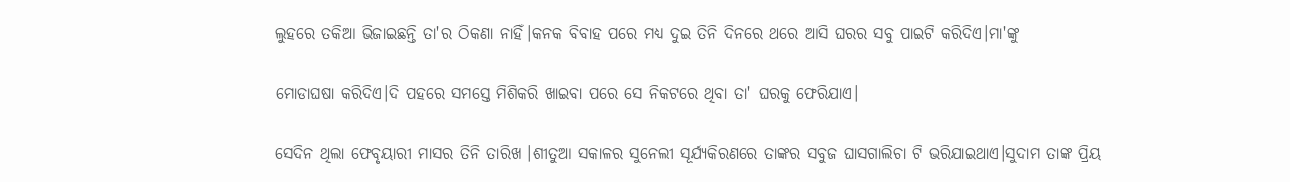ଲୁହରେ ତକିଆ ଭିଜାଇଛନ୍ତି ତା'ର ଠିକଣା ନାହିଁ।କନକ ବିବାହ ପରେ ମଧ୍ୟ ଦୁଇ ତିନି ଦିନରେ ଥରେ ଆସି ଘରର ସବୁ ପାଇଟି କରିଦିଏ।ମା'ଙ୍କୁ

ମୋଡାଘଷା କରିଦିଏ।ଦି ପହରେ ସମସ୍ତେ ମିଶିକରି ଖାଇବା ପରେ ସେ ନିକଟରେ ଥିବା ତା' ଘରକୁ ଫେରିଯାଏ।

ସେଦିନ ଥିଲା ଫେବୃୟାରୀ ମାସର ତିନି ତାରିଖ ।ଶୀତୁଆ ସକାଳର ସୁନେଲୀ ସୂର୍ଯ୍ୟକିରଣରେ ତାଙ୍କର ସବୁଜ ଘାସଗାଲିଚା ଟି ଭରିଯାଇଥାଏ।ସୁଦାମ ତାଙ୍କ ପ୍ରିୟ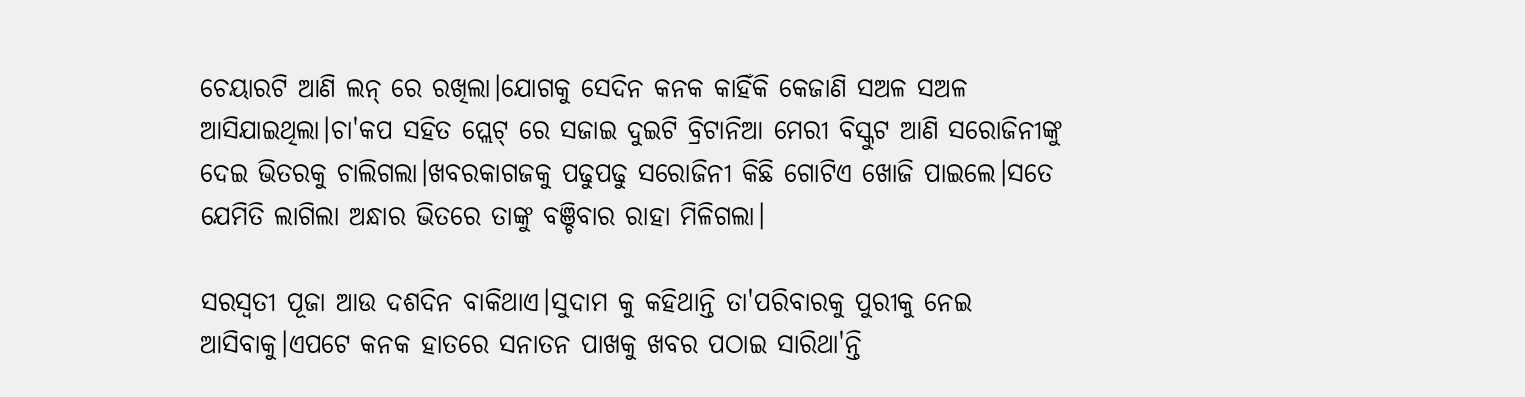ଚେୟାରଟି ଆଣି ଲନ୍ ରେ ରଖିଲା।ଯୋଗକୁ ସେଦିନ କନକ କାହିଁକି କେଜାଣି ସଅଳ ସଅଳ ଆସିଯାଇଥିଲା।ଚା'କପ ସହିତ ପ୍ଲେଟ୍ ରେ ସଜାଇ ଦୁଇଟି ବ୍ରିଟାନିଆ ମେରୀ ବିସ୍କୁଟ ଆଣି ସରୋଜିନୀଙ୍କୁ ଦେଇ ଭିତରକୁ ଚାଲିଗଲା।ଖବରକାଗଜକୁ ପଢୁପଢୁ ସରୋଜିନୀ କିଛି ଗୋଟିଏ ଖୋଜି ପାଇଲେ।ସତେ ଯେମିତି ଲାଗିଲା ଅନ୍ଧାର ଭିତରେ ତାଙ୍କୁ ବଞ୍ଚିବାର ରାହା ମିଳିଗଲା।

ସରସ୍ବତୀ ପୂଜା ଆଉ ଦଶଦିନ ବାକିଥାଏ।ସୁଦାମ କୁ କହିଥାନ୍ତି ତା'ପରିବାରକୁ ପୁରୀକୁ ନେଇ ଆସିବାକୁ।ଏପଟେ କନକ ହାତରେ ସନାତନ ପାଖକୁ ଖବର ପଠାଇ ସାରିଥା'ନ୍ତି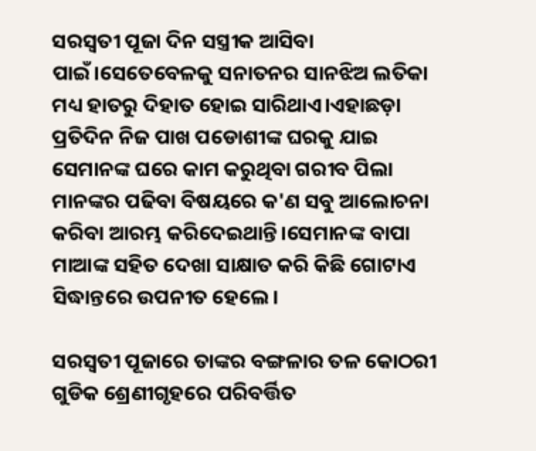ସରସ୍ବତୀ ପୂଜା ଦିନ ସସ୍ତ୍ରୀକ ଆସିବା ପାଇଁ।ସେତେବେଳକୁ ସନାତନର ସାନଝିଅ ଲତିକା ମଧ୍ୟ ହାତରୁ ଦିହାତ ହୋଇ ସାରିଥାଏ।ଏହାଛଡ଼ା ପ୍ରତିଦିନ ନିଜ ପାଖ ପଡୋଶୀଙ୍କ ଘରକୁ ଯାଇ ସେମାନଙ୍କ ଘରେ କାମ କରୁଥିବା ଗରୀବ ପିଲା ମାନଙ୍କର ପଢିବା ବିଷୟରେ କ'ଣ ସବୁ ଆଲୋଚନା କରିବା ଆରମ୍ଭ କରିଦେଇଥାନ୍ତି।ସେମାନଙ୍କ ବାପା ମାଆଙ୍କ ସହିତ ଦେଖା ସାକ୍ଷାତ କରି କିଛି ଗୋଟାଏ ସିଦ୍ଧାନ୍ତରେ ଉପନୀତ ହେଲେ।

ସରସ୍ବତୀ ପୂଜାରେ ତାଙ୍କର ବଙ୍ଗଳାର ତଳ କୋଠରୀ ଗୁଡିକ ଶ୍ରେଣୀଗୃହରେ ପରିବର୍ତ୍ତିତ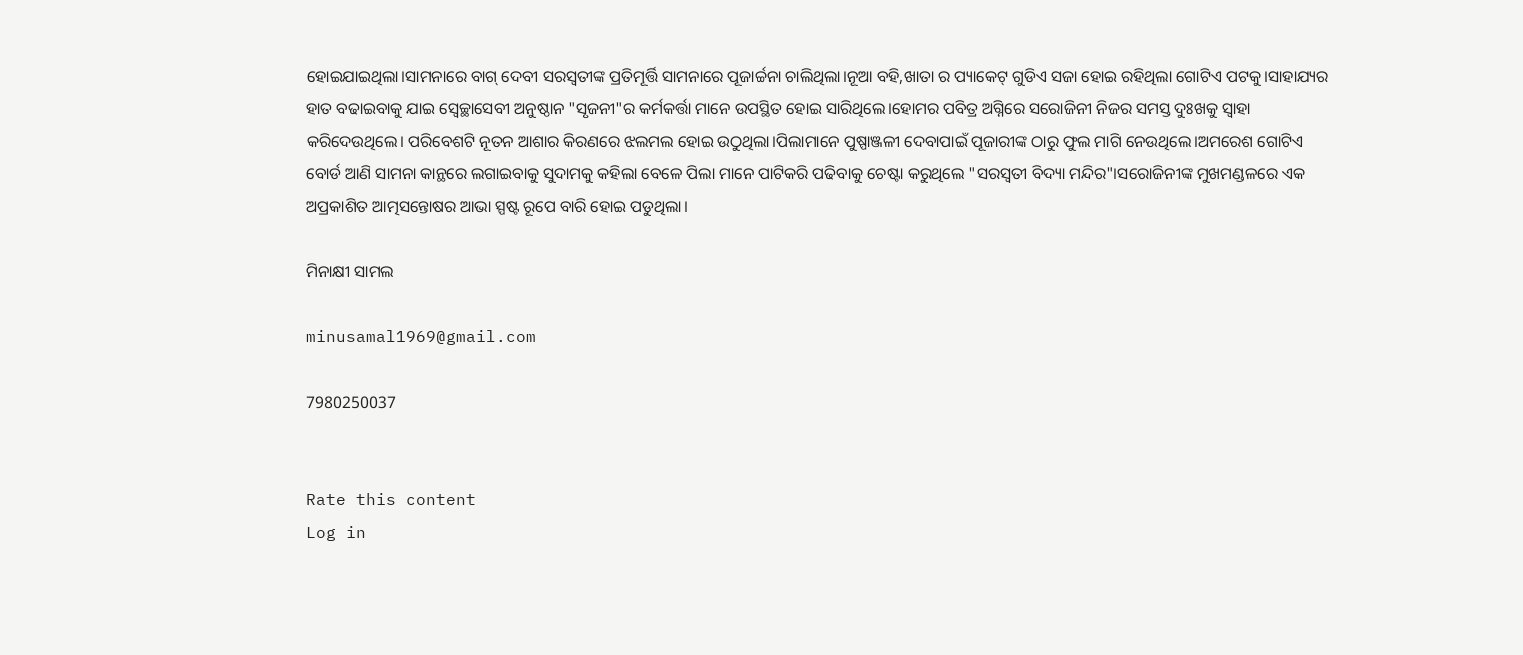ହୋଇଯାଇଥିଲା।ସାମନାରେ ବାଗ୍ ଦେବୀ ସରସ୍ବତୀଙ୍କ ପ୍ରତିମୂର୍ତ୍ତି ସାମନାରେ ପୂଜାର୍ଚ୍ଚନା ଚାଲିଥିଲା।ନୂଆ ବହି,ଖାତା ର ପ୍ୟାକେଟ୍ ଗୁଡିଏ ସଜା ହୋଇ ରହିଥିଲା ଗୋଟିଏ ପଟକୁ।ସାହାଯ୍ୟର ହାତ ବଢାଇବାକୁ ଯାଇ ସ୍ବେଚ୍ଛାସେବୀ ଅନୁଷ୍ଠାନ "ସୃଜନୀ"ର କର୍ମକର୍ତ୍ତା ମାନେ ଉପସ୍ଥିତ ହୋଇ ସାରିଥିଲେ।ହୋମର ପବିତ୍ର ଅଗ୍ନିରେ ସରୋଜିନୀ ନିଜର ସମସ୍ତ ଦୁଃଖକୁ ସ୍ବାହା କରିଦେଉଥିଲେ। ପରିବେଶଟି ନୂତନ ଆଶାର କିରଣରେ ଝଲମଲ ହୋଇ ଉଠୁଥିଲା।ପିଲାମାନେ ପୁଷ୍ପାଞ୍ଜଳୀ ଦେବାପାଇଁ ପୂଜାରୀଙ୍କ ଠାରୁ ଫୁଲ ମାଗି ନେଉଥିଲେ।ଅମରେଶ ଗୋଟିଏ ବୋର୍ଡ ଆଣି ସାମନା କାନ୍ଥରେ ଲଗାଇବାକୁ ସୁଦାମକୁ କହିଲା ବେଳେ ପିଲା ମାନେ ପାଟିକରି ପଢିବାକୁ ଚେଷ୍ଟା କରୁଥିଲେ "ସରସ୍ବତୀ ବିଦ୍ୟା ମନ୍ଦିର"।ସରୋଜିନୀଙ୍କ ମୁଖମଣ୍ଡଳରେ ଏକ ଅପ୍ରକାଶିତ ଆତ୍ମସନ୍ତୋଷର ଆଭା ସ୍ପଷ୍ଟ ରୂପେ ବାରି ହୋଇ ପଡୁଥିଲା।

ମିନାକ୍ଷୀ ସାମଲ

minusamal1969@gmail.com

7980250037


Rate this content
Log in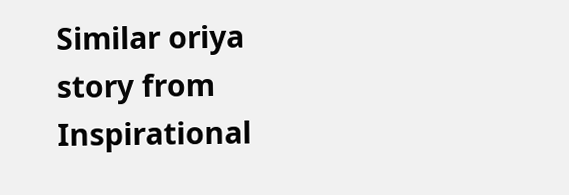Similar oriya story from Inspirational